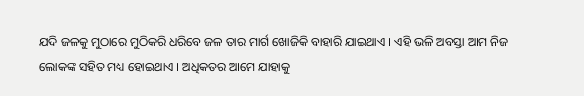ଯଦି ଜଳକୁ ମୁଠାରେ ମୁଠିକରି ଧରିବେ ଜଳ ତାର ମାର୍ଗ ଖୋଜିକି ବାହାରି ଯାଇଥାଏ । ଏହି ଭଳି ଅବସ୍ତା ଆମ ନିଜ ଲୋକଙ୍କ ସହିତ ମଧ୍ୟ ହୋଇଥାଏ । ଅଧିକତର ଆମେ ଯାହାକୁ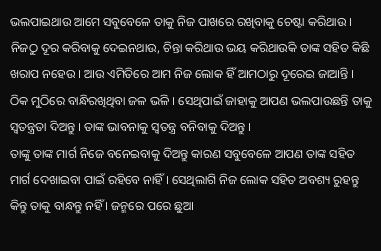ଭଲପାଇଥାଉ ଆମେ ସବୁବେଳେ ତାକୁ ନିଜ ପାଖରେ ରଖିବାକୁ ଚେଷ୍ଟା କରିଥାଉ । ନିଜଠୁ ଦୂର କରିବାକୁ ଦେଇନଥାଉ, ଚିନ୍ତା କରିଥାଉ ଭୟ କରିଥାଉକି ତାଙ୍କ ସହିତ କିଛି ଖରାପ ନହେଉ । ଆଉ ଏମିତିରେ ଆମ ନିଜ ଲୋକ ହିଁ ଆମଠାରୁ ଦୂରେଇ ଜାଆନ୍ତି । ଠିକ ମୁଠିରେ ବାନ୍ଧିରଖିଥିବା ଜଳ ଭଳି । ସେଥିପାଇଁ ଜାହାକୁ ଆପଣ ଭଲପାଉଛନ୍ତି ତାକୁ ସ୍ବତନ୍ତ୍ରତା ଦିଅନ୍ତୁ । ତାଙ୍କ ଭାବନାକୁ ସ୍ଵତନ୍ତ୍ର ବନିବାକୁ ଦିଅନ୍ତୁ ।
ତାଙ୍କୁ ତାଙ୍କ ମାର୍ଗ ନିଜେ ବନେଇବାକୁ ଦିଅନ୍ତୁ କାରଣ ସବୁବେଳେ ଆପଣ ତାଙ୍କ ସହିତ ମାର୍ଗ ଦେଖାଇବା ପାଇଁ ରହିବେ ନାହିଁ । ସେଥିଲାଗି ନିଜ ଲୋକ ସହିତ ଅବଶ୍ୟ ରୁହନ୍ତୁ କିନ୍ତୁ ତାକୁ ବାନ୍ଧନ୍ତୁ ନହିଁ । ଜନ୍ମରେ ପରେ ଛୁଆ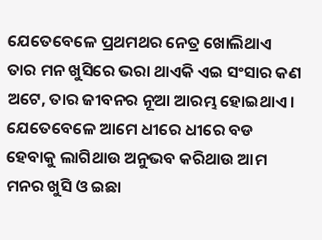ଯେତେବେଳେ ପ୍ରଥମଥର ନେତ୍ର ଖୋଲିଥାଏ ତାର ମନ ଖୁସିରେ ଭରା ଥାଏକି ଏଇ ସଂସାର କଣ ଅଟେ, ତାର ଜୀବନର ନୂଆ ଆରମ୍ଭ ହୋଇଥାଏ । ଯେତେବେଳେ ଆମେ ଧୀରେ ଧୀରେ ବଡ ହେବାକୁ ଲାଗିଥାଉ ଅନୁଭବ କରିଥାଉ ଆମ ମନର ଖୁସି ଓ ଇଛା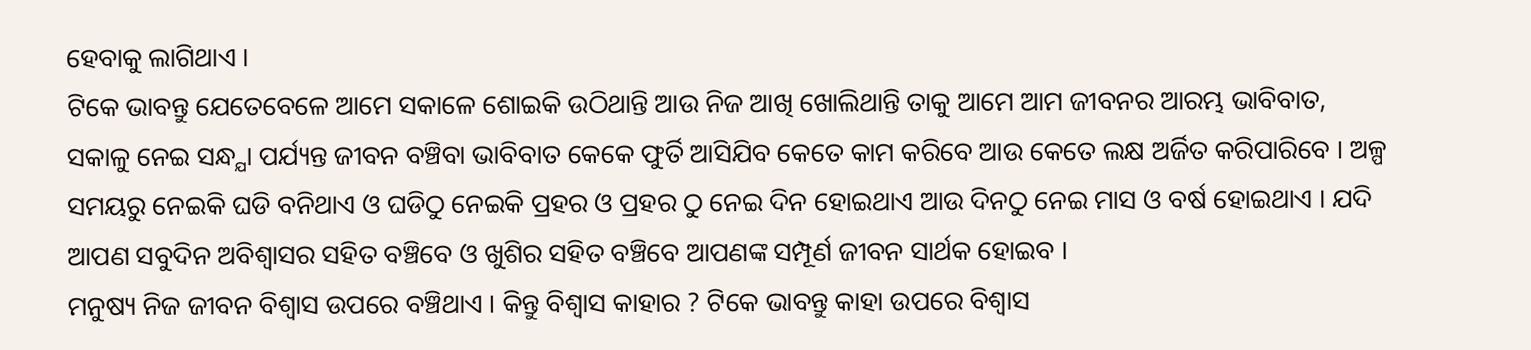ହେବାକୁ ଲାଗିଥାଏ ।
ଟିକେ ଭାବନ୍ତୁ ଯେତେବେଳେ ଆମେ ସକାଳେ ଶୋଇକି ଉଠିଥାନ୍ତି ଆଉ ନିଜ ଆଖି ଖୋଲିଥାନ୍ତି ତାକୁ ଆମେ ଆମ ଜୀବନର ଆରମ୍ଭ ଭାବିବାତ, ସକାଳୁ ନେଇ ସନ୍ଧ୍ଯା ପର୍ଯ୍ୟନ୍ତ ଜୀବନ ବଞ୍ଚିବା ଭାବିବାତ କେକେ ଫୁର୍ତି ଆସିଯିବ କେତେ କାମ କରିବେ ଆଉ କେତେ ଲକ୍ଷ ଅର୍ଜିତ କରିପାରିବେ । ଅଳ୍ପ ସମୟରୁ ନେଇକି ଘଡି ବନିଥାଏ ଓ ଘଡିଠୁ ନେଇକି ପ୍ରହର ଓ ପ୍ରହର ଠୁ ନେଇ ଦିନ ହୋଇଥାଏ ଆଉ ଦିନଠୁ ନେଇ ମାସ ଓ ବର୍ଷ ହୋଇଥାଏ । ଯଦି ଆପଣ ସବୁଦିନ ଅବିଶ୍ଵାସର ସହିତ ବଞ୍ଚିବେ ଓ ଖୁଶିର ସହିତ ବଞ୍ଚିବେ ଆପଣଙ୍କ ସମ୍ପୂର୍ଣ ଜୀବନ ସାର୍ଥକ ହୋଇବ ।
ମନୁଷ୍ୟ ନିଜ ଜୀବନ ବିଶ୍ବାସ ଉପରେ ବଞ୍ଚିଥାଏ । କିନ୍ତୁ ବିଶ୍ବାସ କାହାର ? ଟିକେ ଭାବନ୍ତୁ କାହା ଉପରେ ବିଶ୍ଵାସ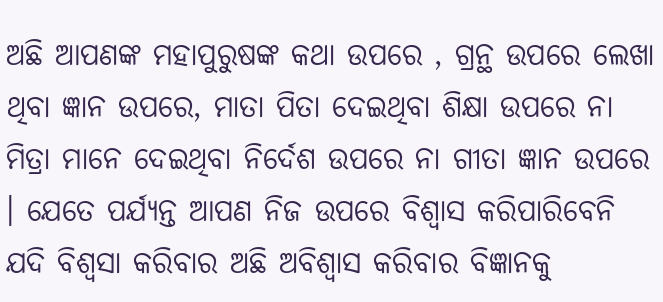ଅଛି ଆପଣଙ୍କ ମହାପୁରୁଷଙ୍କ କଥା ଉପରେ , ଗ୍ରନ୍ଥ ଉପରେ ଲେଖା ଥିବା ଜ୍ଞାନ ଉପରେ, ମାତା ପିତା ଦେଇଥିବା ଶିକ୍ଷା ଉପରେ ନା ମିତ୍ରା ମାନେ ଦେଇଥିବା ନିର୍ଦେଶ ଉପରେ ନା ଗୀତା ଜ୍ଞାନ ଉପରେ । ଯେତେ ପର୍ଯ୍ୟନ୍ତ ଆପଣ ନିଜ ଉପରେ ବିଶ୍ବାସ କରିପାରିବେନି ଯଦି ବିଶ୍ବସା କରିବାର ଅଛି ଅବିଶ୍ଵାସ କରିବାର ବିଜ୍ଞାନକୁ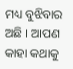ମଧ୍ୟ ବୁଝିବାର ଅଛି । ଆପଣ କାହା କଥାକୁ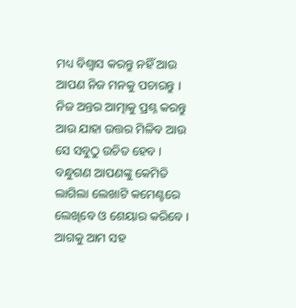ମଧ୍ୟ ବିଶ୍ବାସ କରନ୍ତୁ ନହିଁ ଆଉ ଆପଣ ନିଜ ମନକୁ ପଚାରନ୍ତୁ । ନିଜ ଅନ୍ତର ଆତ୍ମାକୁ ପ୍ରଶ୍ନ କରନ୍ତୁ ଆଉ ଯାହା ଉତ୍ତର ମିଳିବ ଆଉ ସେ ସବୁଠୁ ଉଚିତ ହେବ ।
ବନ୍ଧୁଗଣ ଆପଣଙ୍କୁ କେମିତି ଲାଗିଲା ଲେଖାଟି କମେଣ୍ଟରେ ଲେଖିବେ ଓ ଶେୟାର କରିବେ । ଆଗକୁ ଆମ ସହ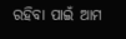ରହିବା ପାଇଁ ଆମ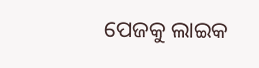ପେଜକୁ ଲାଇକ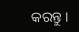କରନ୍ତୁ ।